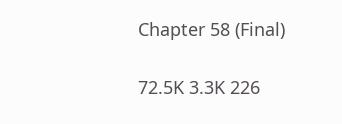Chapter 58 (Final)

72.5K 3.3K 226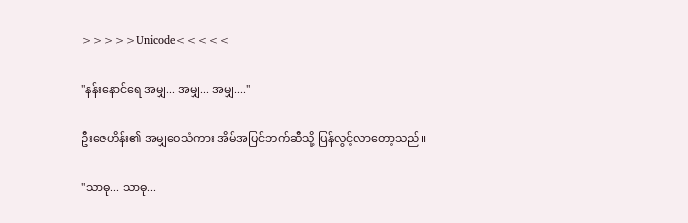>>>>>Unicode<<<<<

"နန်းနောင်ရေ အမျှ... အမျှ... အမျှ...."

ဦးဇေဟိန်း၏ အမျှဝေသံကား အိမ်အပြင်ဘက်ဆီသို့ ပြန်လွင့်လာတော့သည်။

"သာဓု... သာဓု...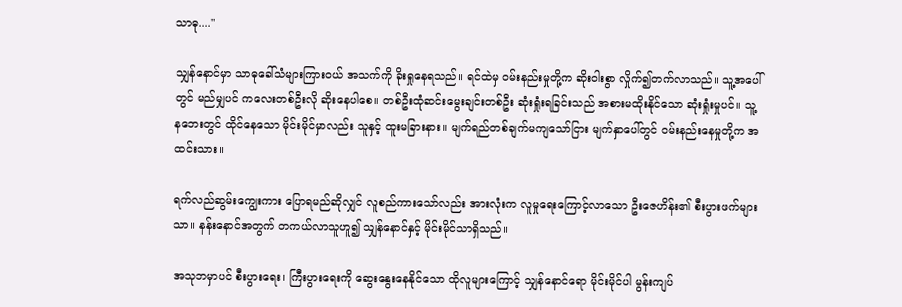သာဓု...."

သျှန်နောင်မှာ သာဓုခေါ်သံများကြားဝယ် အသက်ကို ခိုးရှုနေရသည်။ ရင်ထဲမှ ဝမ်းနည်းမှုတို့က ဆိုးဝါးစွာ လှိုက်၍တက်လာသည်။ သူ့အပေါ်တွင် မည်မျှပင် ကလေးတစ်ဦးလို ဆိုးနေပါစေ။ တစ်ဦးထုံဆင်းမွေးချင်းတစ်ဦး ဆုံးရှုံးရခြင်းသည် အစားမထိုးနိုင်သော ဆုံးရှုံးမှုပင်။ သူ့ နဘေးတွင် ထိုင်နေသော မိုင်းမိုင်မှာလည်း သူနှင့် ထူးမခြားနား။ မျက်ရည်တစ်ချက်မကျသော်ငြား မျက်နှာပေါ်တွင် ဝမ်းနည်းနေမှုတို့က အထင်းသား။

ရက်လည်ဆွမ်းကျွေးကား ပြောရမည်ဆိုလျှင် လူစည်ကားသော်လည်း အားလုံးက လူမှုရေးကြောင့်လာသော ဦးဇေဟိန်း၏ စီးပွားဖက်များသာ။ နန်းနောင်အတွက် တကယ်လာသူဟူ၍ သျှန်နောင်နှင့် မိုင်းမိုင်သာရှိသည်။

အသုဘမှာပင် စီးပွားရေး၊ ကြီးပွားရေးကို ဆွေးနွေးနေနိုင်သော ထိုလူများကြောင့် သျှန်နောင်ရော မိုင်းမိုင်ပါ မွန်းကျပ်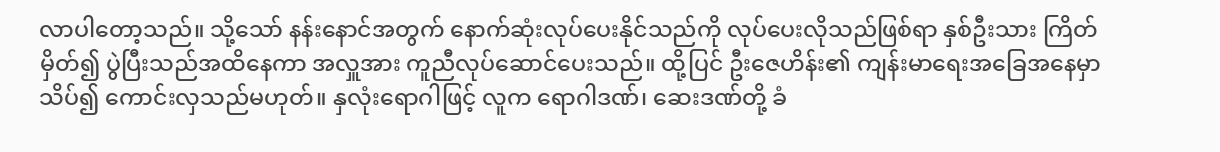လာပါတော့သည်။ သို့သော် နန်းနောင်အတွက် နောက်ဆုံးလုပ်ပေးနိုင်သည်ကို လုပ်ပေးလိုသည်ဖြစ်ရာ နှစ်ဦးသား ကြိတ်မှိတ်၍ ပွဲပြီးသည်အထိနေကာ အလှူအား ကူညီလုပ်ဆောင်ပေးသည်။ ထို့ပြင် ဦးဇေဟိန်း၏ ကျန်းမာရေးအခြေအနေမှာ သိပ်၍ ကောင်းလှသည်မဟုတ်။ နှလုံးရောဂါဖြင့် လူက ရောဂါဒဏ်၊ ဆေးဒဏ်တို့ ခံ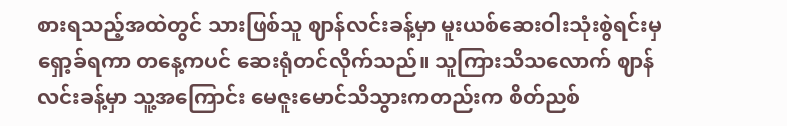စားရသည့်အထဲတွင် သားဖြစ်သူ ဈာန်လင်းခန့်မှာ မူးယစ်ဆေးဝါးသုံးစွဲရင်းမှ ရှော့ခ်ရကာ တနေ့ကပင် ဆေးရုံတင်လိုက်သည်။ သူကြားသိသလောက် ဈာန်လင်းခန့်မှာ သူ့အကြောင်း မေဇူးမောင်သိသွားကတည်းက စိတ်ညစ်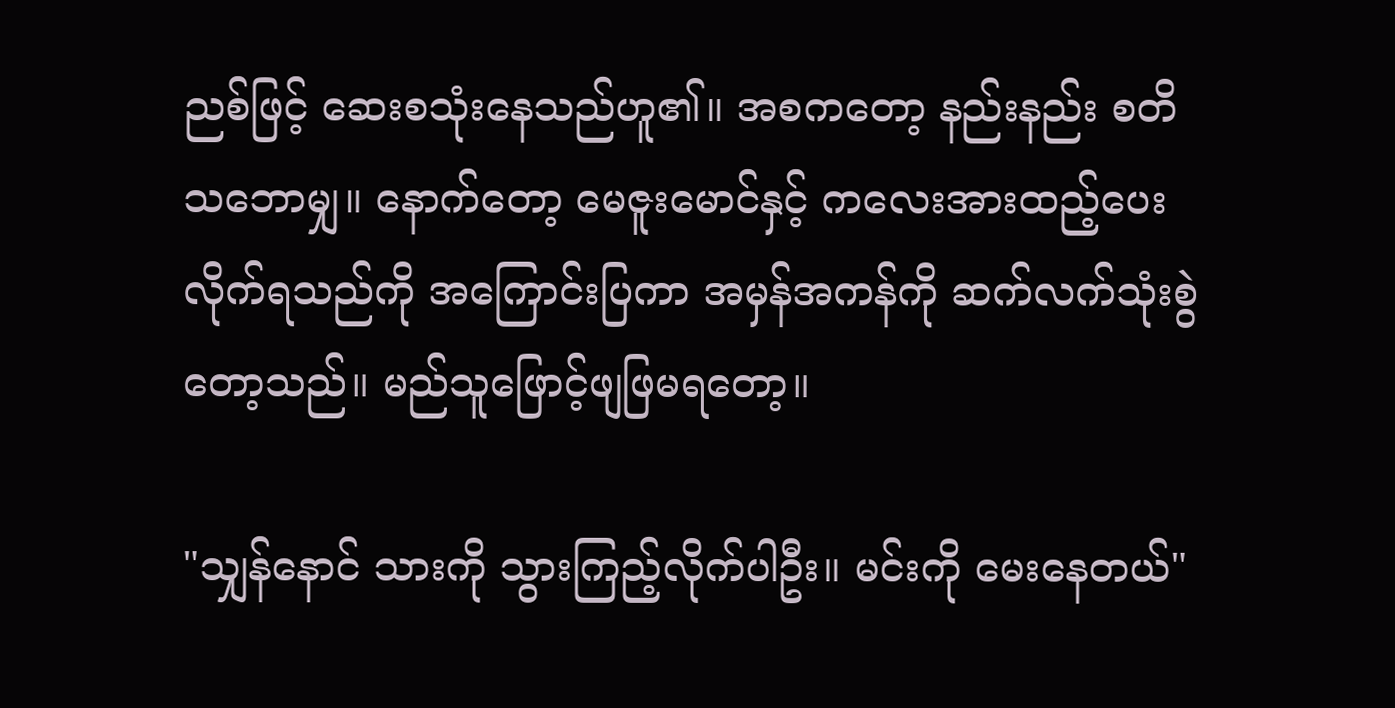ညစ်ဖြင့် ဆေးစသုံးနေသည်ဟူ၏။ အစကတော့ နည်းနည်း စတိသဘောမျှ။ နောက်တော့ မေဇူးမောင်နှင့် ကလေးအားထည့်ပေးလိုက်ရသည်ကို အကြောင်းပြကာ အမှန်အကန်ကို ဆက်လက်သုံးစွဲတော့သည်။ မည်သူဖြောင့်ဖျဖြမရတော့။

"သျှန်နောင် သားကို သွားကြည့်လိုက်ပါဦး။ မင်းကို မေးနေတယ်"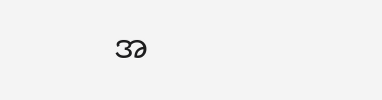အ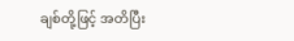ချစ်တို့ဖြင့် အတိပြီး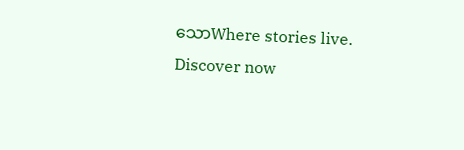သောWhere stories live. Discover now